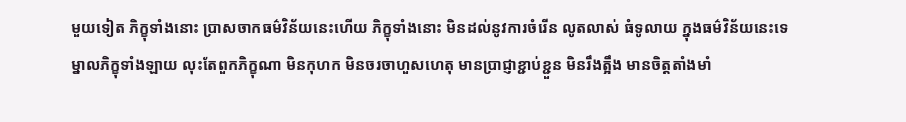មួយទៀត ភិក្ខុទាំងនោះ បា្រសចាកធម៌វិន័យនេះហើយ ភិក្ខុទាំងនោះ មិនដល់នូវការចំរើន លូតលាស់ ធំទូលាយ ក្នុងធម៌វិន័យនេះទេ ម្នាលភិក្ខុទាំងឡាយ លុះតែពួកភិក្ខុណា មិនកុហក មិនចរចាហួសហេតុ មានបា្រជ្ញាខ្ជាប់ខ្ជួន មិនរឹងត្អឹង មានចិត្តតាំងមាំ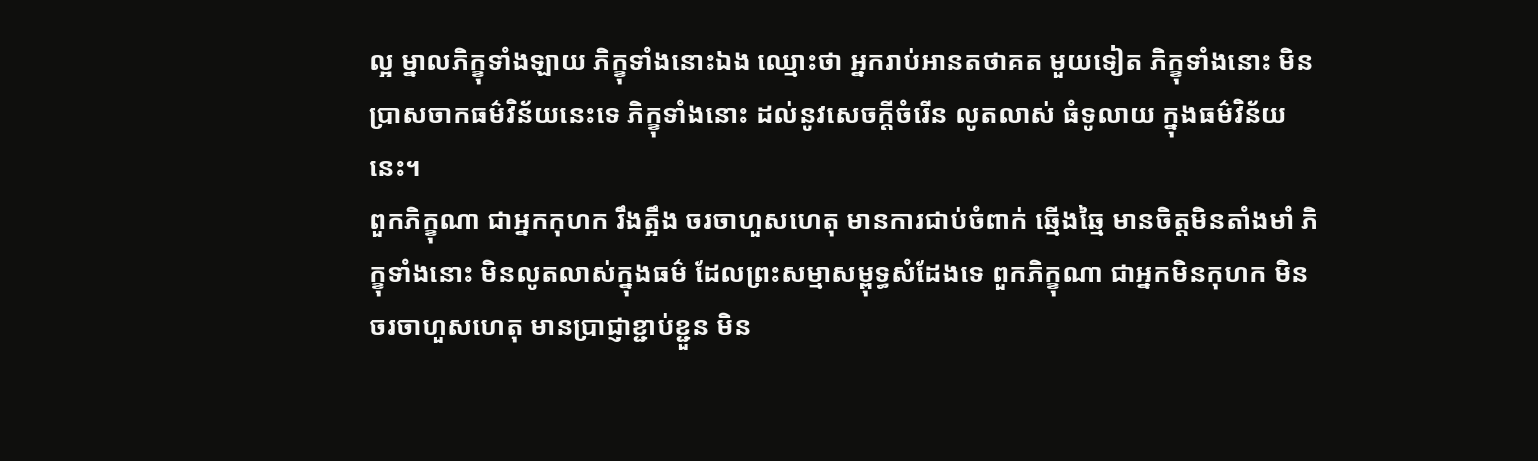ល្អ ម្នាលភិក្ខុទាំងឡាយ ភិក្ខុទាំងនោះឯង ឈ្មោះថា អ្នករាប់អានតថាគត មួយទៀត ភិក្ខុទាំងនោះ មិនបា្រសចាកធម៌វិន័យនេះទេ ភិក្ខុទាំងនោះ ដល់នូវសេចក្តីចំរើន លូតលាស់ ធំទូលាយ ក្នុងធម៌វិន័យនេះ។
ពួកភិក្ខុណា ជាអ្នកកុហក រឹងត្អឹង ចរចាហួសហេតុ មានការជាប់ចំពាក់ ឆ្មើងឆ្មៃ មានចិត្តមិនតាំងមាំ ភិក្ខុទាំងនោះ មិនលូតលាស់ក្នុងធម៌ ដែលព្រះសម្មាសម្ពុទ្ធសំដែងទេ ពួកភិក្ខុណា ជាអ្នកមិនកុហក មិនចរចាហួសហេតុ មានបា្រជ្ញាខ្ជាប់ខ្ជួន មិន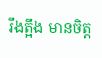រឹងត្អឹង មានចិត្ត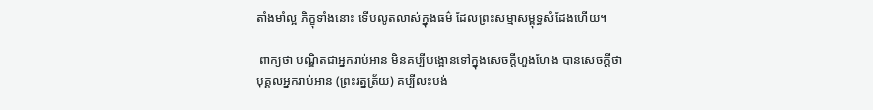តាំងមាំល្អ ភិក្ខុទាំងនោះ ទើបលូតលាស់ក្នុងធម៌ ដែលព្រះសម្មាសម្ពុទ្ធសំដែងហើយ។

 ពាក្យថា បណ្ឌិតជាអ្នករាប់អាន មិនគប្បីបង្អោនទៅក្នុងសេចក្តីហួងហែង បានសេចក្តីថា បុគ្គលអ្នករាប់អាន (ព្រះរត្នត្រ័យ) គប្បីលះបង់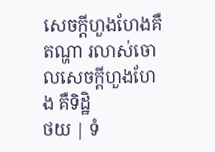សេចក្តីហួងហែងគឺតណ្ហា រលាស់ចោលសេចក្តីហួងហែង គឺទិដ្ឋិ
ថយ | ទំ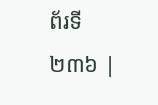ព័រទី ២៣៦ |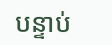បន្ទាប់